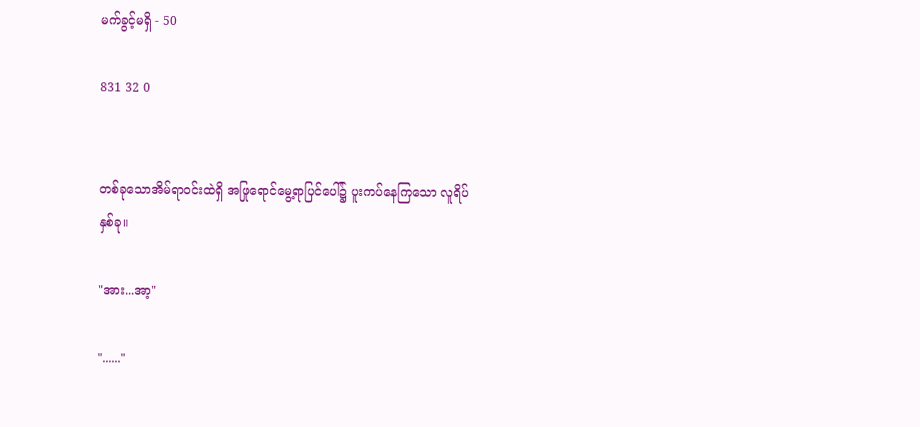မက်ခွင့်မရှိ - 50

831 32 0


တစ်ခုသောအိမ်ရာဝင်းထဲရှိ အဖြုရောင်မွေ့ရာပြင်ပေါ်၌ ပူးကပ်နေကြသော လူရိပ်နှစ်ခု။

"အား...အာ့"

"......"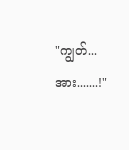"ကျွတ်... အား.......!"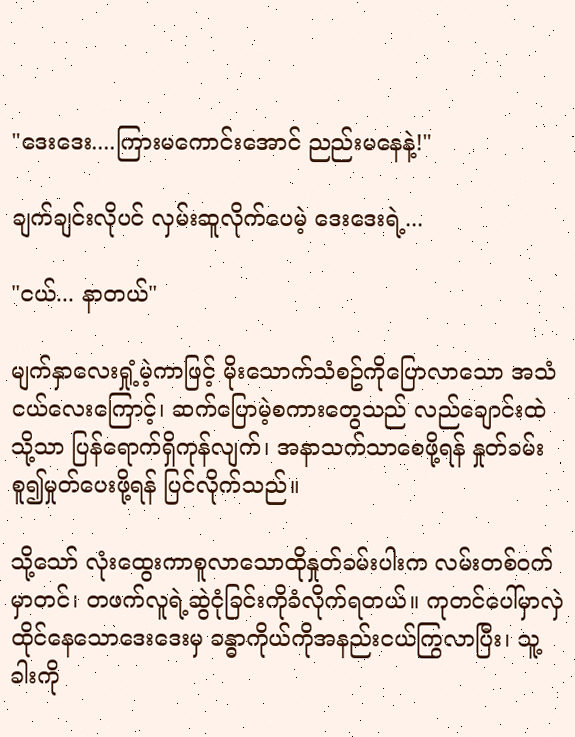"ဒေးဒေး....ကြားမကောင်းအောင် ညည်းမနေနဲ့!"

ချက်ချင်းလိုပင် လှမ်းဆူလိုက်ပေမဲ့ ဒေးဒေးရဲ့...

"ငယ်... နာတယ်"

မျက်နှာလေးရှုံ့မဲ့ကာဖြင့် မိုးသောက်သံစဥ်ကိုပြောလာသော အသံငယ်လေးကြောင့်၊ ဆက်ပြောမဲ့စကားတွေသည် လည်ချောင်းထဲသို့သာ ပြန်ရောက်ရှိကုန်လျက်၊ အနာသက်သာစေဖို့ရန် နှုတ်ခမ်းစူ၍မှုတ်ပေးဖို့ရန် ပြင်လိုက်သည်။

သို့သော် လုံးထွေးကာစူလာသောထိုနှုတ်ခမ်းပါးက လမ်းတစ်ဝက်မှာတင်၊ တဖက်လူရဲ့ဆွဲငုံခြင်းကိုခံလိုက်ရတယ်။ ကုတင်ပေါ်မှာလှဲထိုင်နေသောဒေးဒေးမှ ခန္ဓာကိုယ်ကိုအနည်းငယ်ကြွလာပြီး၊ သူ့ခါးကို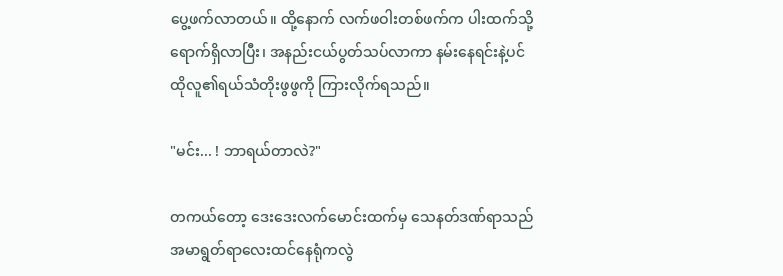ပွေ့ဖက်လာတယ်။ ထို့နောက် လက်ဖဝါးတစ်ဖက်က ပါးထက်သို့ရောက်ရှိလာပြီး၊ အနည်းငယ်ပွတ်သပ်လာကာ နမ်းနေရင်းနဲ့ပင် ထိုလူ၏ရယ်သံတိုးဖွဖွကို ကြားလိုက်ရသည်။

"မင်း... ! ဘာရယ်တာလဲ?"

တကယ်တော့ ဒေးဒေးလက်မောင်းထက်မှ သေနတ်ဒဏ်ရာသည် အမာရွတ်ရာလေးထင်နေရုံကလွဲ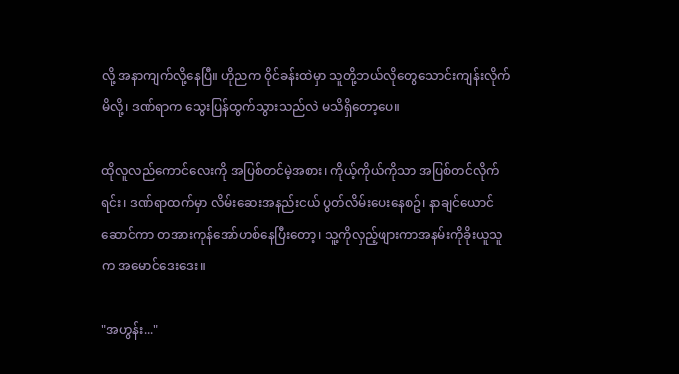လို့ အနာကျက်လို့နေပြီ။ ဟိုညက ဝိုင်ခန်းထဲမှာ သူတို့ဘယ်လိုတွေသောင်းကျန်းလိုက်မိလို့၊ ဒဏ်ရာက သွေးပြန်ထွက်သွားသည်လဲ မသိရှိတော့ပေ။

ထိုလူလည်ကောင်လေးကို အပြစ်တင်မဲ့အစား၊ ကိုယ့်ကိုယ်ကိုသာ အပြစ်တင်လိုက်ရင်း၊ ဒဏ်ရာထက်မှာ လိမ်းဆေးအနည်းငယ် ပွတ်လိမ်းပေးနေစဥ်၊ နာချင်ယောင်ဆောင်ကာ တအားကုန်အော်ဟစ်နေပြီးတော့၊ သူ့ကိုလှည့်ဖျားကာအနမ်းကိုခိုးယူသူက အမောင်ဒေးဒေး။

"အဟွန်း..."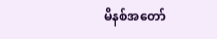မိနစ်အတော်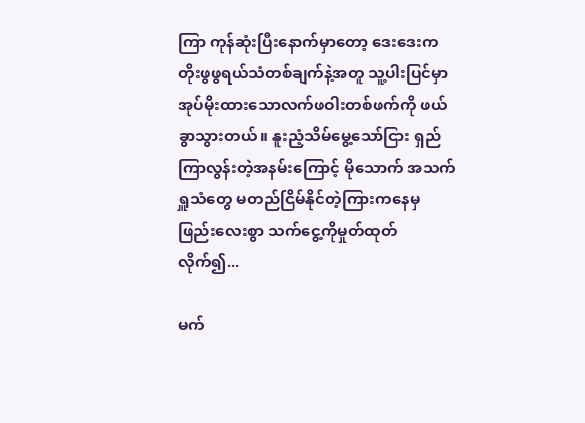ကြာ ကုန်ဆုံးပြီးနောက်မှာတော့ ဒေးဒေးက တိုးဖွဖွရယ်သံတစ်ချက်နဲ့အတူ သူ့ပါးပြင်မှာအုပ်မိုးထားသောလက်ဖဝါးတစ်ဖက်ကို ဖယ်ခွာသွားတယ်။ နူးညံ့သိမ်မွေ့သော်ငြား ရှည်ကြာလွန်းတဲ့အနမ်းကြောင့် မိုသောက် အသက်ရှူသံတွေ မတည်ငြိမ်နိုင်တဲ့ကြားကနေမှ ဖြည်းလေးစွာ သက်ငွေ့ကိုမှုတ်ထုတ်လိုက်၍...

မက်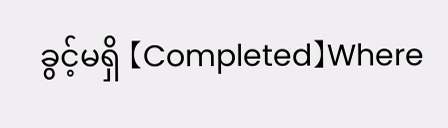ခွင့်မရှိ 【Completed】Where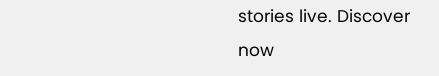stories live. Discover now